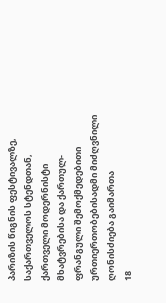პარიზის წიგნის ფესტივალზე, საქართველოს სტენდთან, ქართველი მოდერნისტი მხატვრებისა და ქართულ-ფრანგული შემოქმედებითი ურთიერთობებისადმი მიძღვნილი ღონისძიება გაიმართა
18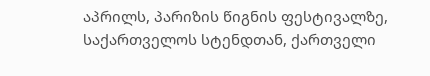აპრილს, პარიზის წიგნის ფესტივალზე, საქართველოს სტენდთან, ქართველი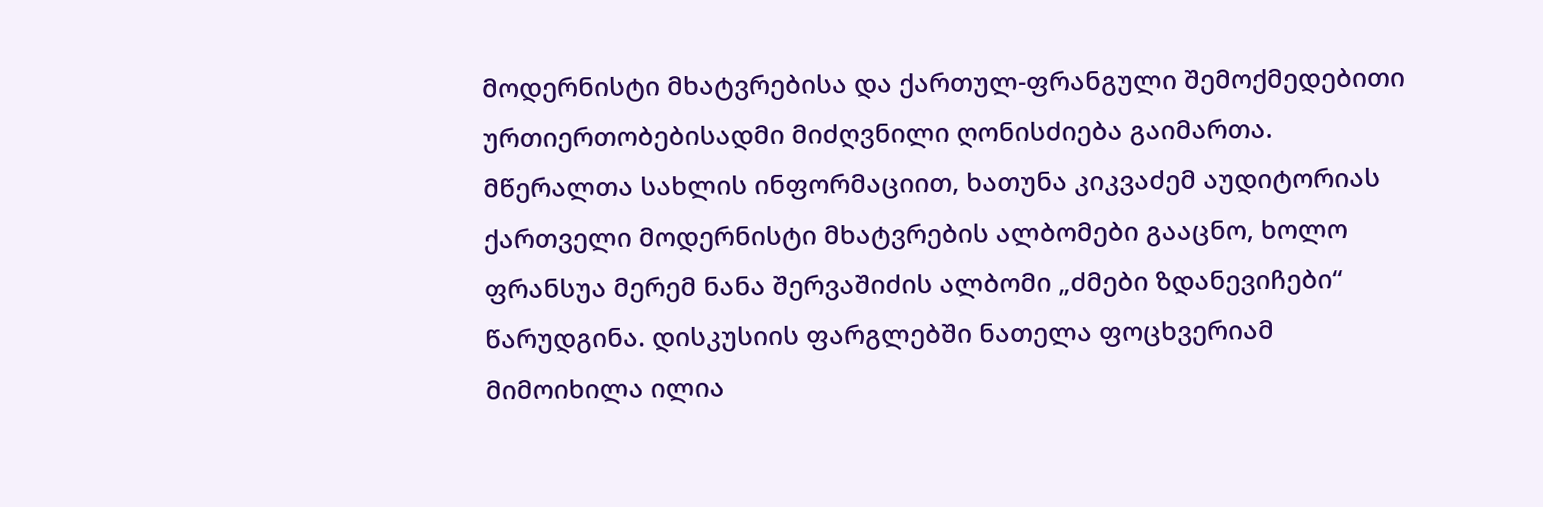მოდერნისტი მხატვრებისა და ქართულ-ფრანგული შემოქმედებითი ურთიერთობებისადმი მიძღვნილი ღონისძიება გაიმართა.
მწერალთა სახლის ინფორმაციით, ხათუნა კიკვაძემ აუდიტორიას ქართველი მოდერნისტი მხატვრების ალბომები გააცნო, ხოლო ფრანსუა მერემ ნანა შერვაშიძის ალბომი „ძმები ზდანევიჩები“ წარუდგინა. დისკუსიის ფარგლებში ნათელა ფოცხვერიამ მიმოიხილა ილია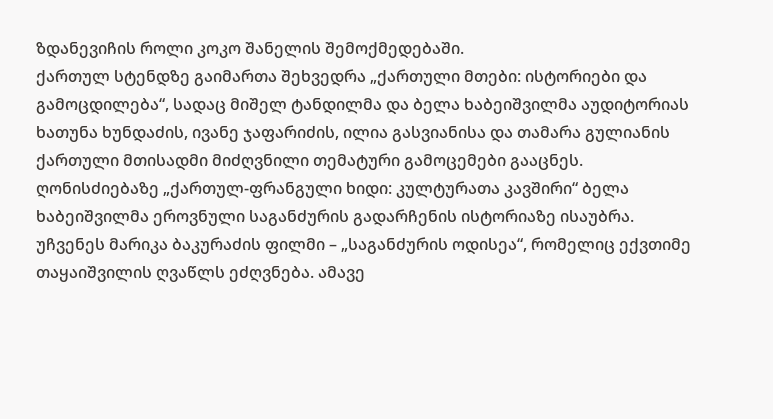ზდანევიჩის როლი კოკო შანელის შემოქმედებაში.
ქართულ სტენდზე გაიმართა შეხვედრა „ქართული მთები: ისტორიები და გამოცდილება“, სადაც მიშელ ტანდილმა და ბელა ხაბეიშვილმა აუდიტორიას ხათუნა ხუნდაძის, ივანე ჯაფარიძის, ილია გასვიანისა და თამარა გულიანის ქართული მთისადმი მიძღვნილი თემატური გამოცემები გააცნეს.
ღონისძიებაზე „ქართულ-ფრანგული ხიდი: კულტურათა კავშირი“ ბელა ხაბეიშვილმა ეროვნული საგანძურის გადარჩენის ისტორიაზე ისაუბრა. უჩვენეს მარიკა ბაკურაძის ფილმი – „საგანძურის ოდისეა“, რომელიც ექვთიმე თაყაიშვილის ღვაწლს ეძღვნება. ამავე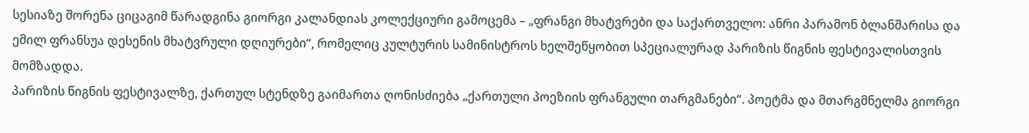სესიაზე შორენა ციცაგიმ წარადგინა გიორგი კალანდიას კოლექციური გამოცემა – „ფრანგი მხატვრები და საქართველო: ანრი პარამონ ბლანშარისა და ემილ ფრანსუა დესენის მხატვრული დღიურები“, რომელიც კულტურის სამინისტროს ხელშეწყობით სპეციალურად პარიზის წიგნის ფესტივალისთვის მომზადდა.
პარიზის წიგნის ფესტივალზე, ქართულ სტენდზე გაიმართა ღონისძიება „ქართული პოეზიის ფრანგული თარგმანები“. პოეტმა და მთარგმნელმა გიორგი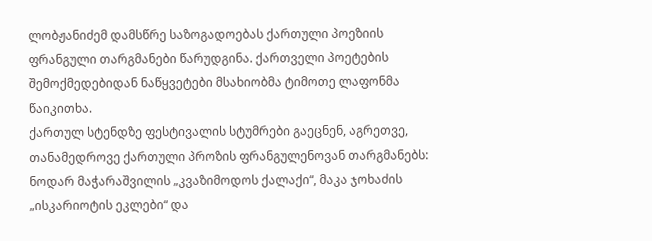ლობჟანიძემ დამსწრე საზოგადოებას ქართული პოეზიის ფრანგული თარგმანები წარუდგინა. ქართველი პოეტების შემოქმედებიდან ნაწყვეტები მსახიობმა ტიმოთე ლაფონმა წაიკითხა.
ქართულ სტენდზე ფესტივალის სტუმრები გაეცნენ, აგრეთვე, თანამედროვე ქართული პროზის ფრანგულენოვან თარგმანებს: ნოდარ მაჭარაშვილის „კვაზიმოდოს ქალაქი“, მაკა ჯოხაძის „ისკარიოტის ეკლები“ და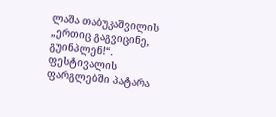ლაშა თაბუკაშვილის „ერთიც გაგვიცინე, გუინპლენ!“.
ფესტივალის ფარგლებში პატარა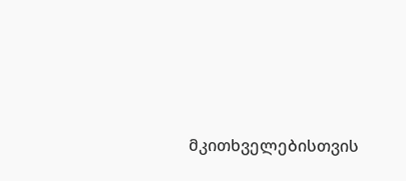მკითხველებისთვის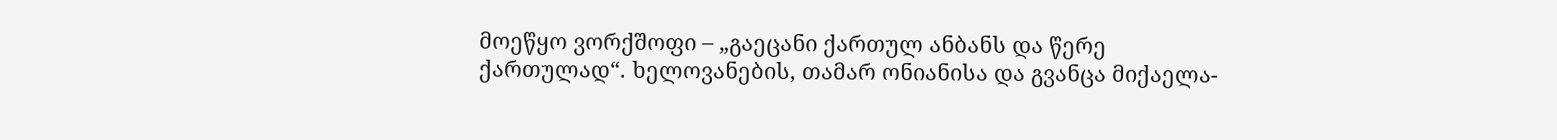მოეწყო ვორქშოფი – „გაეცანი ქართულ ანბანს და წერე ქართულად“. ხელოვანების, თამარ ონიანისა და გვანცა მიქაელა-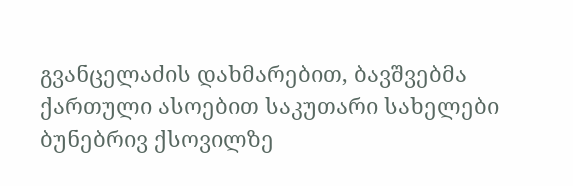გვანცელაძის დახმარებით, ბავშვებმა ქართული ასოებით საკუთარი სახელები ბუნებრივ ქსოვილზე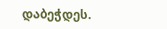დაბეჭდეს.